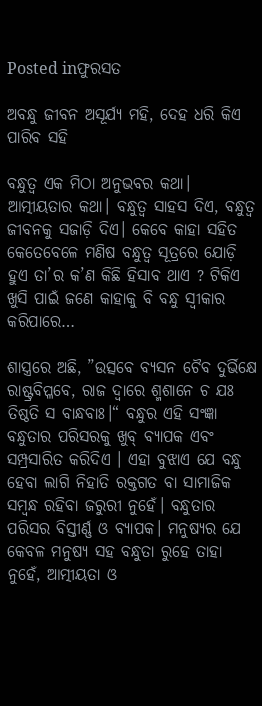Posted inଫୁରସତ

ଅବନ୍ଧୁ ଜୀବନ ଅସୂର୍ଯ୍ୟ ମହି, ଦେହ ଧରି କିଏ ପାରିବ ସହି

ବନ୍ଧୁତ୍ୱ ଏକ ମିଠା ଅନୁଭବର କଥା। ଆତ୍ମୀୟତାର କଥା। ବନ୍ଧୁତ୍ୱ ସାହସ ଦିଏ, ବନ୍ଧୁତ୍ୱ ଜୀବନକୁ ସଜାଡ଼ି ଦିଏ। କେବେ କାହା ସହିତ କେତେବେଳେ ମଣିଷ ବନ୍ଧୁତ୍ୱ ସୂତ୍ରରେ ଯୋଡ଼ି ହୁଏ ତା’ର କ’ଣ କିଛି ହିସାବ ଥାଏ ? ଟିକିଏ ଖୁସି ପାଇଁ ଜଣେ କାହାକୁ ବି ବନ୍ଧୁ ସ୍ବୀକାର କରିପାରେ…

ଶାସ୍ତ୍ରରେ ଅଛି, ”ଉତ୍ସବେ ବ୍ୟସନ ଚୈବ ଦୁର୍ଭିକ୍ଷେ ରାଷ୍ଟ୍ରବିପ୍ଳବେ, ରାଜ ଦ୍ୱାରେ ଶ୍ମଶାନେ ଚ ଯଃ ତିଷ୍ଠତି ସ ବାନ୍ଧବାଃ।“ ବନ୍ଧୁର ଏହି ସଂଜ୍ଞା ବନ୍ଧୁତାର ପରିସରକୁ ଖୁବ୍‌ ବ୍ୟାପକ ଏବଂ ସମ୍ପ୍ରସାରିତ କରିଦିଏ । ଏହା ବୁଝାଏ ଯେ ବନ୍ଧୁ ହେବା ଲାଗି ନିହାତି ରକ୍ତଗତ ବା ସାମାଜିକ ସମ୍ବନ୍ଧ ରହିବା ଜରୁରୀ ନୁହେଁ। ବନ୍ଧୁତାର ପରିସର ବିସ୍ତୀର୍ଣ୍ଣ ଓ ବ୍ୟାପକ। ମନୁଷ୍ୟର ଯେ କେବଳ ମନୁଷ୍ୟ ସହ ବନ୍ଧୁତା ରୁହେ ତାହା ନୁହେଁ, ଆତ୍ମୀୟତା ଓ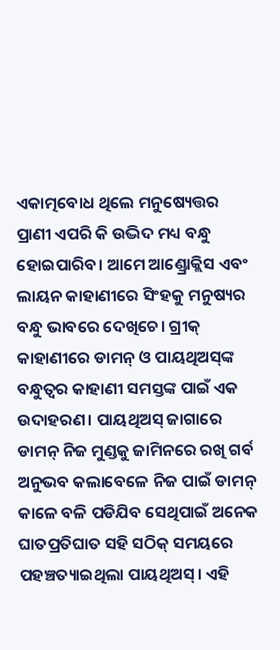ଏକାତ୍ମବୋଧ ଥିଲେ ମନୁଷ୍ୟେତ୍ତର ପ୍ରାଣୀ ଏପରି କି ଉଦ୍ଭିଦ ମଧ୍ୟ ବନ୍ଧୁ ହୋଇପାରିବ। ଆମେ ଆଣ୍ଡ୍ରୋକ୍ଲିସ ଏବଂ ଲାୟନ କାହାଣୀରେ ସିଂହକୁ ମନୁଷ୍ୟର ବନ୍ଧୁ ଭାବରେ ଦେଖିଚେ। ଗ୍ରୀକ୍‌ କାହାଣୀରେ ଡାମନ୍‌ ଓ ପାୟଥିଅସ୍‌ଙ୍କ ବନ୍ଧୁତ୍ୱର କାହାଣୀ ସମସ୍ତଙ୍କ ପାଇଁ ଏକ ଉଦାହରଣ। ପାୟଥିଅସ୍‌ ଜାଗାରେ ଡାମନ୍‌ ନିଜ ମୁଣ୍ଡକୁ ଜାମିନରେ ରଖି ଗର୍ବ ଅନୁଭବ କଲାବେଳେ ନିଜ ପାଇଁ ଡାମନ୍‌ କାଳେ ବଳି ପଡିଯିବ ସେଥିପାଇଁ ଅନେକ ଘାତପ୍ରତିଘାତ ସହି ସଠିକ୍‌ ସମୟରେ ପହଞ୍ଚତ୍ୟାଇଥିଲା ପାୟଥିଅସ୍‌। ଏହି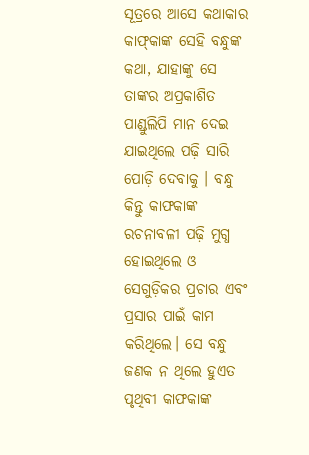ସୂତ୍ରରେ ଆସେ କଥାକାର କାଫ୍‌କାଙ୍କ ସେହି ବନ୍ଧୁଙ୍କ କଥା, ଯାହାଙ୍କୁ ସେ ତାଙ୍କର ଅପ୍ରକାଶିତ ପାଣ୍ଡୁଲିପି ମାନ ଦେଇ ଯାଇଥିଲେ ପଢ଼ି ସାରି ପୋଡ଼ି ଦେବାକୁ । ବନ୍ଧୁ କିନ୍ତୁ କାଫକାଙ୍କ ରଚନାବଳୀ ପଢ଼ି ମୁଗ୍ଧ ହୋଇଥିଲେ ଓ ସେଗୁଡ଼ିକର ପ୍ରଚାର ଏବଂ ପ୍ରସାର ପାଇଁ କାମ କରିଥିଲେ। ସେ ବନ୍ଧୁ ଜଣକ ନ ଥିଲେ ହୁଏତ ପୃଥିବୀ କାଫକାଙ୍କ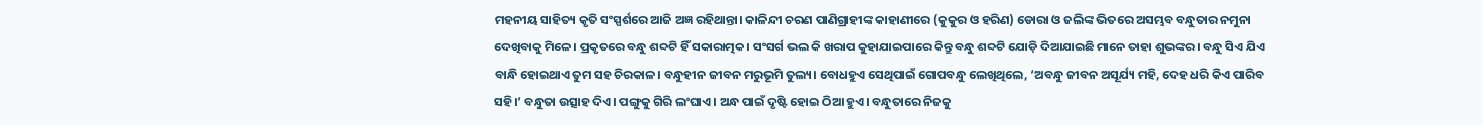ମହନୀୟ ସାହିତ୍ୟ କୃତି ସଂସ୍ପର୍ଶରେ ଆଜି ଅଜ୍ଞ ରହିଥାନ୍ତା। କାଳିନ୍ଦୀ ଚରଣ ପାଣିଗ୍ରାହୀଙ୍କ କାହାଣୀରେ (କୁକୁର ଓ ହରିଣ) ଡୋରା ଓ ଜଲିଙ୍କ ଭିତରେ ଅସମ୍ଭବ ବନ୍ଧୁତାର ନମୁନା ଦେଖିବାକୁ ମିଳେ। ପ୍ରକୃତରେ ବନ୍ଧୁ ଶବ୍ଦଟି ହିଁ ସକାରାତ୍ମକ। ସଂସର୍ଗ ଭଲ କି ଖରାପ କୁହାଯାଇପାରେ କିନ୍ତୁ ବନ୍ଧୁ ଶବ୍ଦଟି ଯୋଡ଼ି ଦିଆଯାଇଛି ମାନେ ତାହା ଶୁଭଙ୍କର। ବନ୍ଧୁ ସିଏ ଯିଏ ବାନ୍ଧି ହୋଇଥାଏ ତୁମ ସହ ଚିରକାଳ। ବନ୍ଧୁହୀନ ଜୀବନ ମରୁଭୂମି ତୁଲ୍ୟ। ବୋଧହୁଏ ସେଥିପାଇଁ ଗୋପବନ୍ଧୁ ଲେଖିଥିଲେ, ‘ଅବନ୍ଧୁ ଜୀବନ ଅସୂର୍ଯ୍ୟ ମହି, ଦେହ ଧରି କିଏ ପାରିବ ସହି।’ ବନ୍ଧୁତା ଉତ୍ସାହ ଦିଏ। ପଙ୍ଗୁକୁ ଗିରି ଲଂଘାଏ। ଅନ୍ଧ ପାଇଁ ଦୃଷ୍ଟି ହୋଇ ଠିଆ ହୁଏ। ବନ୍ଧୁତାରେ ନିଜକୁ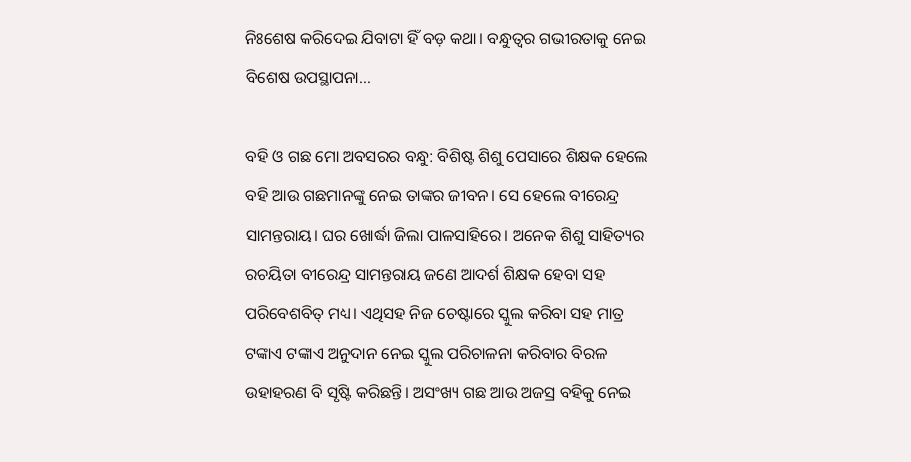ନିଃଶେଷ କରିଦେଇ ଯିବାଟା ହିଁ ବଡ଼ କଥା। ବନ୍ଧୁତ୍ୱର ଗଭୀରତାକୁ ନେଇ ବିଶେଷ ଉପସ୍ଥାପନା…

ବହି ଓ ଗଛ ମୋ ଅବସରର ବନ୍ଧୁ: ବିଶିଷ୍ଟ ଶିଶୁ ପେସାରେ ଶିକ୍ଷକ ହେଲେ ବହି ଆଉ ଗଛମାନଙ୍କୁ ନେଇ ତାଙ୍କର ଜୀବନ। ସେ ହେଲେ ବୀରେନ୍ଦ୍ର ସାମନ୍ତରାୟ। ଘର ଖୋର୍ଦ୍ଧା ଜିଲା ପାଳସାହିରେ। ଅନେକ ଶିଶୁ ସାହିତ୍ୟର ରଚୟିତା ବୀରେନ୍ଦ୍ର ସାମନ୍ତରାୟ ଜଣେ ଆଦର୍ଶ ଶିକ୍ଷକ ହେବା ସହ ପରିବେଶବିତ୍‌ ମଧ୍ୟ। ଏଥିସହ ନିଜ ଚେଷ୍ଟାରେ ସ୍କୁଲ କରିବା ସହ ମାତ୍ର ଟଙ୍କାଏ ଟଙ୍କାଏ ଅନୁଦାନ ନେଇ ସ୍କୁଲ ପରିଚାଳନା କରିବାର ବିରଳ ଉହାହରଣ ବି ସୃଷ୍ଟି କରିଛନ୍ତି। ଅସଂଖ୍ୟ ଗଛ ଆଉ ଅଜସ୍ର ବହିକୁ ନେଇ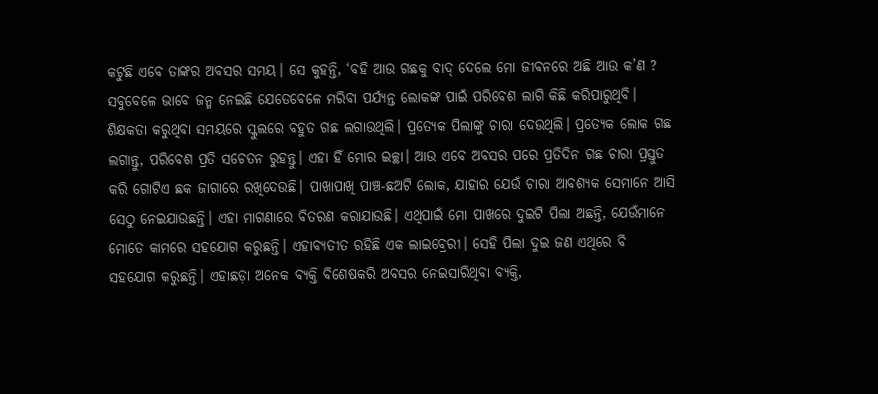କଟୁଛି ଏବେ ତାଙ୍କର ଅବସର ସମୟ। ସେ କୁହନ୍ତି, ‘ବହି ଆଉ ଗଛକୁ ବାଦ୍‌ ଦେଲେ ମୋ ଜୀବନରେ ଅଛି ଆଉ କ’ଣ ? ସବୁବେଳେ ଭାବେ ଜନ୍ମ ନେଇଛି ଯେତେବେଳେ ମରିବା ପର୍ଯ୍ୟନ୍ତ ଲୋକଙ୍କ ପାଇଁ ପରିବେଶ ଲାଗି କିଛି କରିପାରୁଥିବି। ଶିକ୍ଷକତା କରୁଥିବା ସମୟରେ ସ୍କୁଲରେ ବହୁତ ଗଛ ଲଗାଉଥିଲି। ପ୍ରତ୍ୟେକ ପିଲାଙ୍କୁ ଚାରା ଦେଉଥିଲି। ପ୍ରତ୍ୟେକ ଲୋକ ଗଛ ଲଗାନ୍ତୁ, ପରିବେଶ ପ୍ରତି ସଚେତନ ରୁହନ୍ତୁ। ଏହା ହିଁ ମୋର ଇଚ୍ଛା। ଆଉ ଏବେ ଅବସର ପରେ ପ୍ରତିଦିନ ଗଛ ଚାରା ପ୍ରସ୍ତୁତ କରି ଗୋଟିଏ ଛକ ଜାଗାରେ ରଖିଦେଉଛି। ପାଖାପାଖି ପାଞ୍ଚ-ଛଅଟି ଲୋକ, ଯାହାର ଯେଉଁ ଚାରା ଆବଶ୍ୟକ ସେମାନେ ଆସି ସେଠୁ ନେଇଯାଉଛନ୍ତି। ଏହା ମାଗଣାରେ ବିତରଣ କରାଯାଉଛି। ଏଥିପାଇଁ ମୋ ପାଖରେ ଦୁଇଟି ପିଲା ଅଛନ୍ତି, ଯେଉଁମାନେ ମୋତେ କାମରେ ସହଯୋଗ କରୁଛନ୍ତି। ଏହାବ୍ୟତୀତ ରହିଛି ଏକ ଲାଇବ୍ରେରୀ। ସେହି ପିଲା ଦୁଇ ଜଣ ଏଥିରେ ବି ସହଯୋଗ କରୁଛନ୍ତି। ଏହାଛଡ଼ା ଅନେକ ବ୍ୟକ୍ତି ବିଶେଷକରି ଅବସର ନେଇସାରିଥିବା ବ୍ୟକ୍ତି,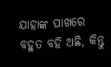ଯାହାଙ୍କ ପାଖରେ ବହୁତ ବହି ଅଛି, କିନ୍ତୁ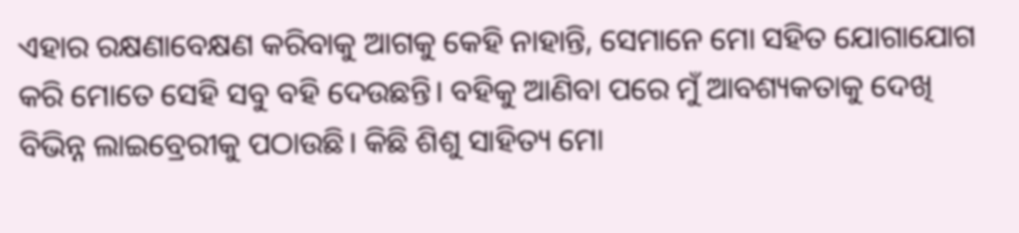ଏହାର ରକ୍ଷଣାବେକ୍ଷଣ କରିବାକୁ ଆଗକୁ କେହି ନାହାନ୍ତି, ସେମାନେ ମୋ ସହିତ ଯୋଗାଯୋଗ କରି ମୋତେ ସେହି ସବୁ ବହି ଦେଉଛନ୍ତି। ବହିକୁ ଆଣିବା ପରେ ମୁଁ ଆବଶ୍ୟକତାକୁ ଦେଖି ବିଭିନ୍ନ ଲାଇବ୍ରେରୀକୁ ପଠାଉଛି। କିଛି ଶିଶୁ ସାହିତ୍ୟ ମୋ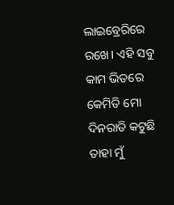ଲାଇବ୍ରେରିରେ ରଖେ। ଏହି ସବୁ କାମ ଭିତରେ କେମିତି ମୋ ଦିନରାତି କଟୁଛି ତାହା ମୁଁ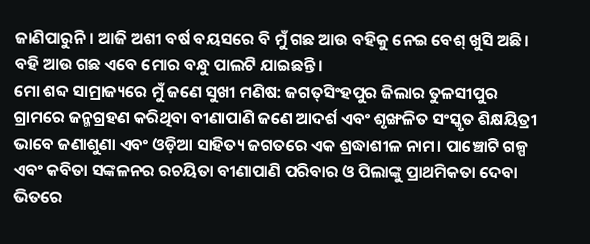ଜାଣିପାରୁନି। ଆଜି ଅଶୀ ବର୍ଷ ବୟସରେ ବି ମୁଁ ଗଛ ଆଉ ବହିକୁ ନେଇ ବେଶ୍‌ ଖୁସି ଅଛି। ବହି ଆଉ ଗଛ ଏବେ ମୋର ବନ୍ଧୁ ପାଲଟି ଯାଇଛନ୍ତି।
ମୋ ଶବ୍ଦ ସାମ୍ରାଜ୍ୟରେ ମୁଁ ଜଣେ ସୁଖୀ ମଣିଷ: ଜଗତ୍‌ସିଂହପୁର ଜିଲାର ତୁଳସୀପୁର ଗ୍ରାମରେ ଜନ୍ମଗ୍ରହଣ କରିଥିବା ବୀଣାପାଣି ଜଣେ ଆଦର୍ଶ ଏବଂ ଶୃଙ୍ଖଳିତ ସଂସ୍କୃତ ଶିକ୍ଷୟିତ୍ରୀ ଭାବେ ଜଣାଶୁଣା ଏବଂ ଓଡ଼ିଆ ସାହିତ୍ୟ ଜଗତରେ ଏକ ଶ୍ରଦ୍ଧାଶୀଳ ନାମ। ପାଞ୍ଚୋଟି ଗଳ୍ପ ଏବଂ କବିତା ସଙ୍କଳନର ରଚୟିତା ବୀଣାପାଣି ପରିବାର ଓ ପିଲାଙ୍କୁ ପ୍ରାଥମିକତା ଦେବା ଭିତରେ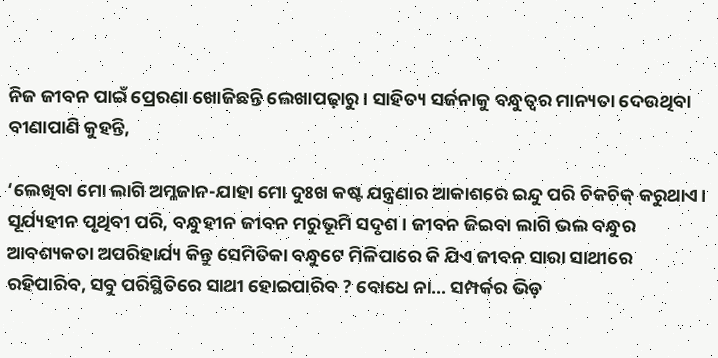ନିଜ ଜୀବନ ପାଇଁ ପ୍ରେରଣା ଖୋଜିଛନ୍ତି ଲେଖାପଢ଼ାରୁ। ସାହିତ୍ୟ ସର୍ଜନାକୁ ବନ୍ଧୁତ୍ୱର ମାନ୍ୟତା ଦେଉଥିବା ବୀଣାପାଣି କୁହନ୍ତି,

‘ଲେଖିବା ମୋ ଲାଗି ଅମ୍ଳଜାନ-ଯାହା ମୋ ଦୁଃଖ କଷ୍ଟ ଯନ୍ତ୍ରଣାର ଆକାଶରେ ଇନ୍ଦୁ ପରି ଚିକଚିକ୍‌ କରୁଥାଏ। ସୂର୍ଯ୍ୟହୀନ ପୃଥିବୀ ପରି, ବନ୍ଧୁହୀନ ଜୀବନ ମରୁଭୂମି ସଦୃଶ। ଜୀବନ ଜିଇବା ଲାଗି ଭଲ ବନ୍ଧୁର ଆବଶ୍ୟକତା ଅପରିହାର୍ଯ୍ୟ କିନ୍ତୁ ସେମିତିକା ବନ୍ଧୁଟେ ମିଳିପାରେ କି ଯିଏ ଜୀବନ ସାରା ସାଥୀରେ ରହିପାରିବ, ସବୁ ପରିସ୍ଥିତିରେ ସାଥୀ ହୋଇପାରିବ ? ବୋଧେ ନା… ସମ୍ପର୍କର ଭିଡ଼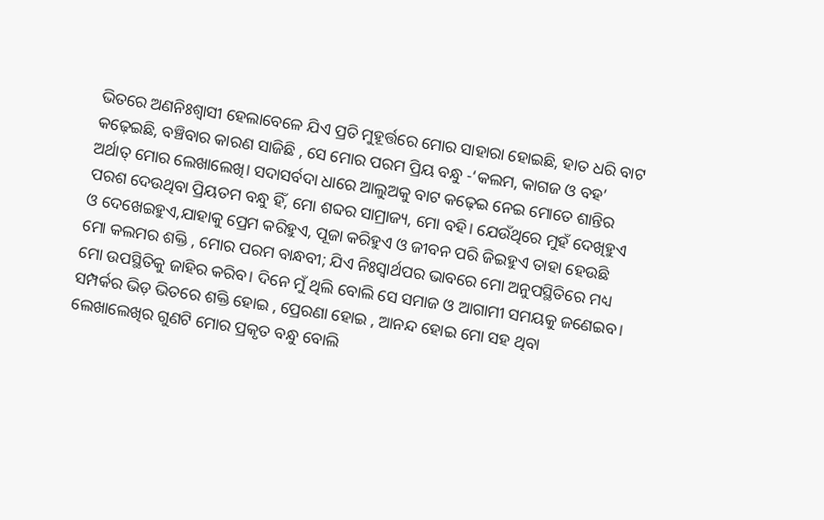ଭିତରେ ଅଣନିଃଶ୍ୱାସୀ ହେଲାବେଳେ ଯିଏ ପ୍ରତି ମୁହୂର୍ତ୍ତରେ ମୋର ସାହାରା ହୋଇଛି, ହାତ ଧରି ବାଟ କଢ଼େଇଛି, ବଞ୍ଚିବାର କାରଣ ସାଜିଛି , ସେ ମୋର ପରମ ପ୍ରିୟ ବନ୍ଧୁ -‘କଲମ, କାଗଜ ଓ ବହ’ ଅର୍ଥାତ୍‌ ମୋର ଲେଖାଲେଖି। ସଦାସର୍ବଦା ଧାରେ ଆଲୁଅକୁ ବାଟ କଢ଼େଇ ନେଇ ମୋତେ ଶାନ୍ତିର ପରଶ ଦେଉଥିବା ପ୍ରିୟତମ ବନ୍ଧୁ ହିଁ, ମୋ ଶବ୍ଦର ସାମ୍ରାଜ୍ୟ, ମୋ ବହି। ଯେଉଁଥିରେ ମୁହଁ ଦେଖିହୁଏ ଓ ଦେଖେଇହୁଏ,ଯାହାକୁ ପ୍ରେମ କରିହୁଏ, ପୂଜା କରିହୁଏ ଓ ଜୀବନ ପରି ଜିଇହୁଏ ତାହା ହେଉଛି ମୋ କଲମର ଶକ୍ତି , ମୋର ପରମ ବାନ୍ଧବୀ; ଯିଏ ନିଃସ୍ବାର୍ଥପର ଭାବରେ ମୋ ଅନୁପସ୍ଥିତିରେ ମଧ୍ୟ ମୋ ଉପସ୍ଥିତିକୁ ଜାହିର କରିବ। ଦିନେ ମୁଁ ଥିଲି ବୋଲି ସେ ସମାଜ ଓ ଆଗାମୀ ସମୟକୁ ଜଣେଇବ। ସମ୍ପର୍କର ଭିଡ଼ ଭିତରେ ଶକ୍ତି ହୋଇ , ପ୍ରେରଣା ହୋଇ , ଆନନ୍ଦ ହୋଇ ମୋ ସହ ଥିବା ଲେଖାଲେଖିର ଗୁଣଟି ମୋର ପ୍ରକୃତ ବନ୍ଧୁ ବୋଲି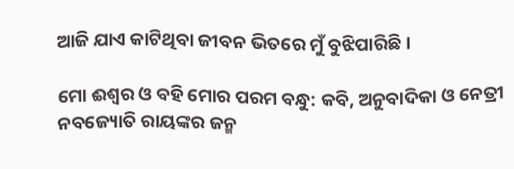ଆଜି ଯାଏ କାଟିଥିବା ଜୀବନ ଭିତରେ ମୁଁ ବୁଝିପାରିଛି।

ମୋ ଈଶ୍ୱର ଓ ବହି ମୋର ପରମ ବନ୍ଧୁ: କବି, ଅନୁବାଦିକା ଓ ନେତ୍ରୀ ନବଜ୍ୟୋତି ରାୟଙ୍କର ଜନ୍ମ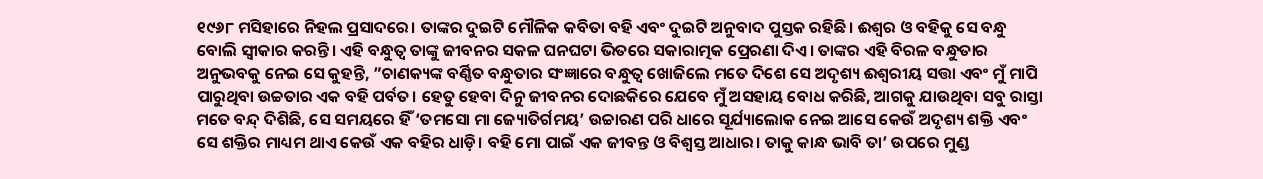୧୯୬୮ ମସିହାରେ ନିହଲ ପ୍ରସାଦରେ। ତାଙ୍କର ଦୁଇଟି ମୌଳିକ କବିତା ବହି ଏବଂ ଦୁଇଟି ଅନୁବାଦ ପୁସ୍ତକ ରହିଛି। ଈଶ୍ୱର ଓ ବହିକୁ ସେ ବନ୍ଧୁ ବୋଲି ସ୍ବୀକାର କରନ୍ତି। ଏହି ବନ୍ଧୁତ୍ୱ ତାଙ୍କୁ ଜୀବନର ସକଳ ଘନଘଟା ଭିତରେ ସକାରାତ୍ମକ ପ୍ରେରଣା ଦିଏ। ତାଙ୍କର ଏହି ବିରଳ ବନ୍ଧୁତାର ଅନୁଭବକୁ ନେଇ ସେ କୁହନ୍ତି, ”ଚାଣକ୍ୟଙ୍କ ବର୍ଣ୍ଣିତ ବନ୍ଧୁତାର ସଂଜ୍ଞାରେ ବନ୍ଧୁତ୍ୱ ଖୋଜିଲେ ମତେ ଦିଶେ ସେ ଅଦୃଶ୍ୟ ଈଶ୍ୱରୀୟ ସତ୍ତା ଏବଂ ମୁଁ ମାପି ପାରୁଥିବା ଉଚ୍ଚତାର ଏକ ବହି ପର୍ବତ। ହେତୁ ହେବା ଦିନୁ ଜୀବନର ଦୋଛକିରେ ଯେବେ ମୁଁ ଅସହାୟ ବୋଧ କରିଛି, ଆଗକୁ ଯାଉଥିବା ସବୁ ରାସ୍ତା ମତେ ବନ୍ଦ୍‌ ଦିଶିଛି, ସେ ସମୟରେ ହିଁ ‘ତମସୋ ମା ଜ୍ୟୋତିର୍ଗମୟ’ ଉଚ୍ଚାରଣ ପରି ଧାରେ ସୂର୍ଯ୍ୟାଲୋକ ନେଇ ଆସେ କେଉଁ ଅଦୃଶ୍ୟ ଶକ୍ତି ଏବଂ ସେ ଶକ୍ତିର ମାଧ୍ୟମ ଥାଏ କେଉଁ ଏକ ବହିର ଧାଡ଼ି। ବହି ମୋ ପାଇଁ ଏକ ଜୀବନ୍ତ ଓ ବିଶ୍ୱସ୍ତ ଆଧାର। ତାକୁ କାନ୍ଧ ଭାବି ତା’ ଉପରେ ମୁଣ୍ଡ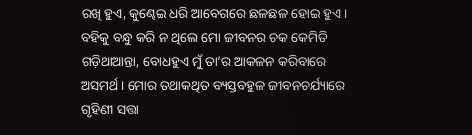ରଖି ହୁଏ, କୁଣ୍ଢେଇ ଧରି ଆବେଗରେ ଛଳଛଳ ହୋଇ ହୁଏ। ବହିକୁ ବନ୍ଧୁ କରି ନ ଥିଲେ ମୋ ଜୀବନର ଚକ କେମିତି ଗଡ଼ିଥାଆନ୍ତା, ବୋଧହୁଏ ମୁଁ ତା’ର ଆକଳନ କରିବାରେ ଅସମର୍ଥ। ମୋର ତଥାକଥିତ ବ୍ୟସ୍ତବହୁଳ ଜୀବନଚର୍ଯ୍ୟାରେ ଗୃହିଣୀ ସତ୍ତା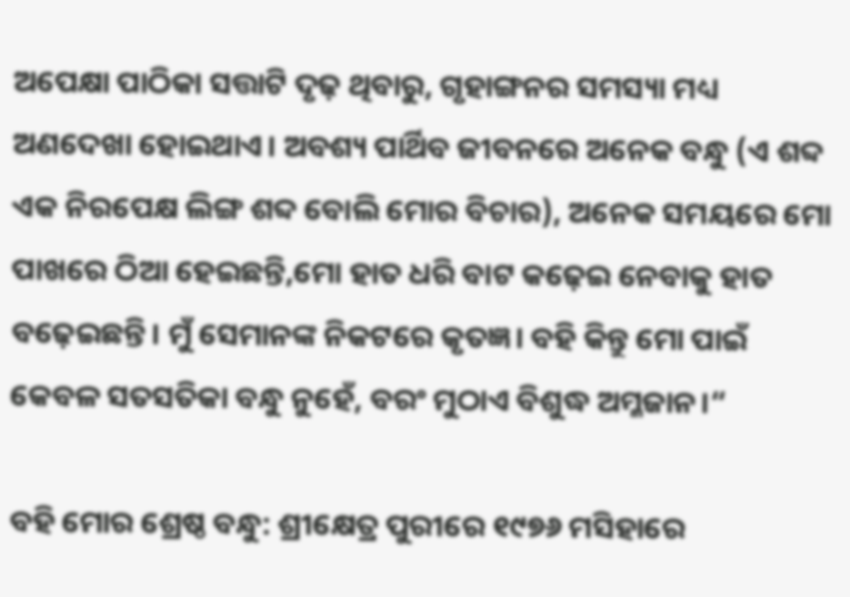ଅପେକ୍ଷା ପାଠିକା ସତ୍ତାଟି ଦୃଢ଼ ଥିବାରୁ, ଗୃହାଙ୍ଗନର ସମସ୍ୟା ମଧ୍ୟ ଅଣଦେଖା ହୋଇଥାଏ। ଅବଶ୍ୟ ପାର୍ଥିବ ଜୀବନରେ ଅନେକ ବନ୍ଧୁ (ଏ ଶବ୍ଦ ଏକ ନିରପେକ୍ଷ ଲିଙ୍ଗ ଶବ୍ଦ ବୋଲି ମୋର ବିଚାର), ଅନେକ ସମୟରେ ମୋ ପାଖରେ ଠିଆ ହେଇଛନ୍ତି,ମୋ ହାତ ଧରି ବାଟ କଢ଼େଇ ନେବାକୁ ହାତ ବଢ଼େଇଛନ୍ତି। ମୁଁ ସେମାନଙ୍କ ନିକଟରେ କୃତଜ୍ଞ। ବହି କିନ୍ତୁ ମୋ ପାଇଁ କେବଳ ସତସତିକା ବନ୍ଧୁ ନୁହେଁ, ବରଂ ମୁଠାଏ ବିଶୁଦ୍ଧ ଅମ୍ଳଜାନ।“

ବହି ମୋର ଶ୍ରେଷ୍ଠ ବନ୍ଧୁ: ଶ୍ରୀକ୍ଷେତ୍ର ପୁରୀରେ ୧୯୭୬ ମସିହାରେ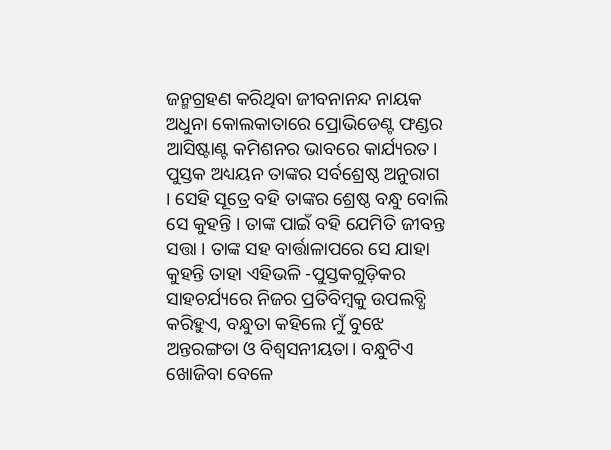ଜନ୍ମଗ୍ରହଣ କରିଥିବା ଜୀବନାନନ୍ଦ ନାୟକ ଅଧୁନା କୋଲକାତାରେ ପ୍ରୋଭିଡେଣ୍ଟ ଫଣ୍ଡର ଆସିଷ୍ଟାଣ୍ଟ କମିଶନର ଭାବରେ କାର୍ଯ୍ୟରତ। ପୁସ୍ତକ ଅଧ୍ୟୟନ ତାଙ୍କର ସର୍ବଶ୍ରେଷ୍ଠ ଅନୁରାଗ । ସେହି ସୂତ୍ରେ ବହି ତାଙ୍କର ଶ୍ରେଷ୍ଠ ବନ୍ଧୁ ବୋଲି ସେ କୁହନ୍ତି । ତାଙ୍କ ପାଇଁ ବହି ଯେମିତି ଜୀବନ୍ତ ସତ୍ତା । ତାଙ୍କ ସହ ବାର୍ତ୍ତାଳାପରେ ସେ ଯାହା କୁହନ୍ତି ତାହା ଏହିଭଳି -ପୁସ୍ତକଗୁଡ଼ିକର ସାହଚର୍ଯ୍ୟରେ ନିଜର ପ୍ରତିବିମ୍ବକୁ ଉପଲବ୍ଧି କରିହୁଏ, ବନ୍ଧୁତା କହିଲେ ମୁଁ ବୁଝେ ଅନ୍ତରଙ୍ଗତା ଓ ବିଶ୍ୱସନୀୟତା। ବନ୍ଧୁଟିଏ ଖୋଜିବା ବେଳେ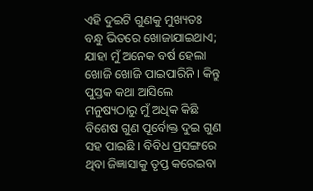ଏହି ଦୁଇଟି ଗୁଣକୁ ମୁଖ୍ୟତଃ ବନ୍ଧୁ ଭିତରେ ଖୋଜାଯାଇଥାଏ; ଯାହା ମୁଁ ଅନେକ ବର୍ଷ ହେଲା ଖୋଜି ଖୋଜି ପାଇପାରିନି । କିନ୍ତୁ ପୁସ୍ତକ କଥା ଆସିଲେ ମନୁଷ୍ୟଠାରୁ ମୁଁ ଅଧିକ କିଛି ବିଶେଷ ଗୁଣ ପୂର୍ବୋକ୍ତ ଦୁଇ ଗୁଣ ସହ ପାଇଛି । ବିବିଧ ପ୍ରସଙ୍ଗରେ ଥିବା ଜିଜ୍ଞାସାକୁ ତୃପ୍ତ କରେଇବା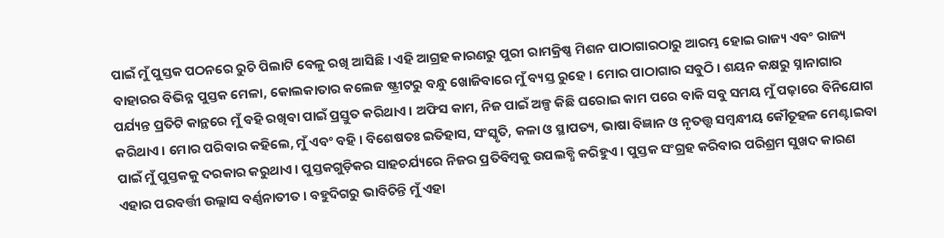ପାଇଁ ମୁଁ ପୁସ୍ତକ ପଠନରେ ରୁଚି ପିଲାଟି ବେଳୁ ରଖି ଆସିଛି । ଏହି ଆଗ୍ରହ କାରଣରୁ ପୁରୀ ରାମକ୍ରିଷ୍ଣ ମିଶନ ପାଠାଗାରଠାରୁ ଆରମ୍ଭ ହୋଇ ରାଜ୍ୟ ଏବଂ ରାଜ୍ୟ ବାହାରର ବିଭିନ୍ନ ପୁସ୍ତକ ମେଳା, କୋଲକାତାର କଲେଜ ଷ୍ଟ୍ରୀଟରୁ ବନ୍ଧୁ ଖୋଜିବାରେ ମୁଁ ବ୍ୟସ୍ତ ରୁହେ। ମୋର ପାଠାଗାର ସବୁଠି। ଶୟନ କକ୍ଷରୁ ସ୍ନାନାଗାର ପର୍ଯ୍ୟନ୍ତ ପ୍ରତିଟି କାନ୍ଥରେ ମୁଁ ବହି ରଖିବା ପାଇଁ ପ୍ରସ୍ତୁତ କରିଥାଏ। ଅଫିସ କାମ, ନିଜ ପାଇଁ ଅଳ୍ପ କିଛି ଘରୋଇ କାମ ପରେ ବାକି ସବୁ ସମୟ ମୁଁ ପଢ଼ାରେ ବିନିଯୋଗ କରିଥାଏ। ମୋର ପରିବାର କହିଲେ, ମୁଁ ଏବଂ ବହି। ବିଶେଷତଃ ଇତିହାସ, ସଂସ୍କୃତି, କଳା ଓ ସ୍ଥାପତ୍ୟ, ଭାଷା ବିଜ୍ଞାନ ଓ ନୃତତ୍ତ୍ୱ ସମ୍ବନ୍ଧୀୟ କୌତୂହଳ ମେଣ୍ଟାଇବା ପାଇଁ ମୁଁ ପୁସ୍ତକକୁ ଦରକାର କରୁଥାଏ। ପୁସ୍ତକଗୁଡ଼ିକର ସାହଚର୍ଯ୍ୟରେ ନିଜର ପ୍ରତିବିମ୍ବକୁ ଉପଲବ୍ଧି କରିହୁଏ। ପୁସ୍ତକ ସଂଗ୍ରହ କରିବାର ପରିଶ୍ରମ ସୁଖଦ କାରଣ ଏହାର ପରବର୍ତ୍ତୀ ଉଲ୍ଲାସ ବର୍ଣ୍ଣନାତୀତ। ବହୁଦିଗରୁ ଭାବିଚିନ୍ତି ମୁଁ ଏହା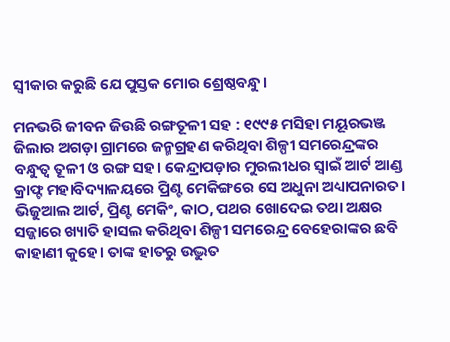ସ୍ବୀକାର କରୁଛି ଯେ ପୁସ୍ତକ ମୋର ଶ୍ରେଷ୍ଠବନ୍ଧୁ।

ମନଭରି ଜୀବନ ଜିଉଛି ରଙ୍ଗତୂଳୀ ସହ : ୧୯୯୫ ମସିହା ମୟୂରଭଞ୍ଜ ଜିଲାର ଅଗଡ଼ା ଗ୍ରାମରେ ଜନ୍ମଗ୍ରହଣ କରିଥିବା ଶିଳ୍ପୀ ସମରେନ୍ଦ୍ରଙ୍କର ବନ୍ଧୁତ୍ୱ ତୂଳୀ ଓ ରଙ୍ଗ ସହ। କେନ୍ଦ୍ରାପଡ଼ାର ମୁରଲୀଧର ସ୍ବାଇଁ ଆର୍ଟ ଆଣ୍ଡ କ୍ରାଫ୍ଟ ମହାବିଦ୍ୟାଳୟରେ ପ୍ରିଣ୍ଟ ମେକିଙ୍ଗରେ ସେ ଅଧୁନା ଅଧ୍ୟାପନାରତ। ଭିଜୁଆଲ ଆର୍ଟ, ପ୍ରିଣ୍ଟ ମେକିଂ, କାଠ, ପଥର ଖୋଦେଇ ତଥା ଅକ୍ଷର ସଜ୍ଜାରେ ଖ୍ୟାତି ହାସଲ କରିଥିବା ଶିଳ୍ପୀ ସମରେନ୍ଦ୍ର ବେହେରାଙ୍କର ଛବି କାହାଣୀ କୁହେ। ତାଙ୍କ ହାତରୁ ଉଦ୍ଭୁତ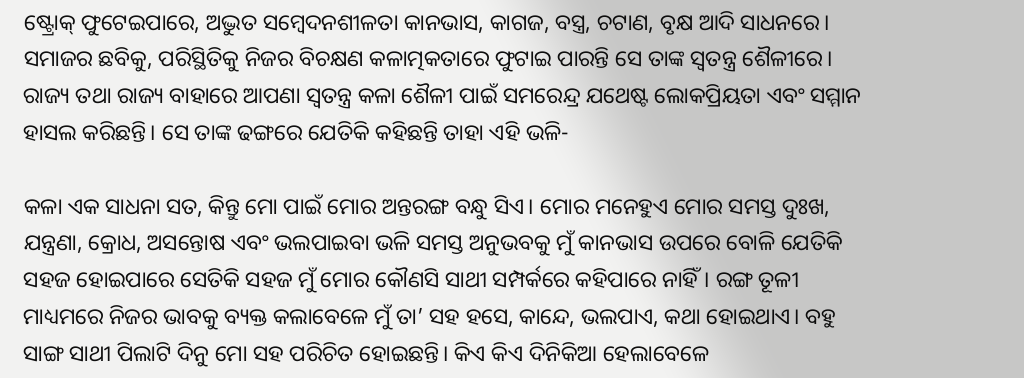ଷ୍ଟ୍ରୋକ୍‌ ଫୁଟେଇପାରେ, ଅଦ୍ଭୁତ ସମ୍ବେଦନଶୀଳତା କାନଭାସ, କାଗଜ, ବସ୍ତ୍ର, ଚଟାଣ, ବୃକ୍ଷ ଆଦି ସାଧନରେ। ସମାଜର ଛବିକୁ, ପରିସ୍ଥିତିକୁ ନିଜର ବିଚକ୍ଷଣ କଳାତ୍ମକତାରେ ଫୁଟାଇ ପାରନ୍ତି ସେ ତାଙ୍କ ସ୍ବତନ୍ତ୍ର ଶୈଳୀରେ। ରାଜ୍ୟ ତଥା ରାଜ୍ୟ ବାହାରେ ଆପଣା ସ୍ବତନ୍ତ୍ର କଳା ଶୈଳୀ ପାଇଁ ସମରେନ୍ଦ୍ର ଯଥେଷ୍ଟ ଲୋକପ୍ରିୟତା ଏବଂ ସମ୍ମାନ ହାସଲ କରିଛନ୍ତି। ସେ ତାଙ୍କ ଢଙ୍ଗରେ ଯେତିକି କହିଛନ୍ତି ତାହା ଏହି ଭଳି-

କଳା ଏକ ସାଧନା ସତ, କିନ୍ତୁ ମୋ ପାଇଁ ମୋର ଅନ୍ତରଙ୍ଗ ବନ୍ଧୁ ସିଏ। ମୋର ମନେହୁଏ ମୋର ସମସ୍ତ ଦୁଃଖ, ଯନ୍ତ୍ରଣା, କ୍ରୋଧ, ଅସନ୍ତୋଷ ଏବଂ ଭଲପାଇବା ଭଳି ସମସ୍ତ ଅନୁଭବକୁ ମୁଁ କାନଭାସ ଉପରେ ବୋଳି ଯେତିକି ସହଜ ହୋଇପାରେ ସେତିକି ସହଜ ମୁଁ ମୋର କୌଣସି ସାଥୀ ସମ୍ପର୍କରେ କହିପାରେ ନାହିଁ। ରଙ୍ଗ ତୂଳୀ ମାଧ୍ୟମରେ ନିଜର ଭାବକୁ ବ୍ୟକ୍ତ କଲାବେଳେ ମୁଁ ତା’ ସହ ହସେ, କାନ୍ଦେ, ଭଲପାଏ, କଥା ହୋଇଥାଏ। ବହୁ ସାଙ୍ଗ ସାଥୀ ପିଲାଟି ଦିନୁ ମୋ ସହ ପରିଚିତ ହୋଇଛନ୍ତି। କିଏ କିଏ ଦିନିକିଆ ହେଲାବେଳେ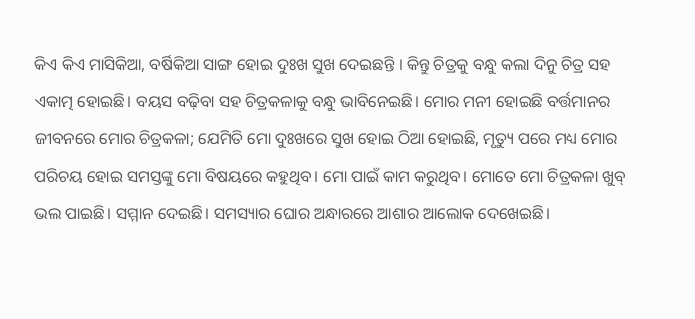କିଏ କିଏ ମାସିକିଆ, ବର୍ଷିକିଆ ସାଙ୍ଗ ହୋଇ ଦୁଃଖ ସୁଖ ଦେଇଛନ୍ତି । କିନ୍ତୁ ଚିତ୍ରକୁ ବନ୍ଧୁ କଲା ଦିନୁ ଚିତ୍ର ସହ ଏକାତ୍ମ ହୋଇଛି। ବୟସ ବଢ଼ିବା ସହ ଚିତ୍ରକଳାକୁ ବନ୍ଧୁ ଭାବିନେଇଛି। ମୋର ମନୀ ହୋଇଛି ବର୍ତ୍ତମାନର ଜୀବନରେ ମୋର ଚିତ୍ରକଳା; ଯେମିତି ମୋ ଦୁଃଖରେ ସୁଖ ହୋଇ ଠିଆ ହୋଇଛି, ମୃତ୍ୟୁ ପରେ ମଧ୍ୟ ମୋର ପରିଚୟ ହୋଇ ସମସ୍ତଙ୍କୁ ମୋ ବିଷୟରେ କହୁଥିବ। ମୋ ପାଇଁ କାମ କରୁଥିବ। ମୋତେ ମୋ ଚିତ୍ରକଳା ଖୁବ୍‌ ଭଲ ପାଇଛି। ସମ୍ମାନ ଦେଇଛି। ସମସ୍ୟାର ଘୋର ଅନ୍ଧାରରେ ଆଶାର ଆଲୋକ ଦେଖେଇଛି।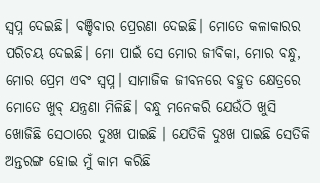ସ୍ବପ୍ନ ଦେଇଛି। ବଞ୍ଚିବାର ପ୍ରେରଣା ଦେଇଛି। ମୋତେ କଳାକାରର ପରିଚୟ ଦେଇଛି। ମୋ ପାଇଁ ସେ ମୋର ଜୀବିକା, ମୋର ବନ୍ଧୁ, ମୋର ପ୍ରେମ ଏବଂ ସ୍ବପ୍ନ। ସାମାଜିକ ଜୀବନରେ ବହୁତ କ୍ଷେତ୍ରରେ ମୋତେ ଖୁବ୍‌ ଯନ୍ତ୍ରଣା ମିଳିଛି। ବନ୍ଧୁ ମନେକରି ଯେଉଁଠି ଖୁସି ଖୋଜିଛି ସେଠାରେ ଦୁଃଖ ପାଇଛି । ଯେତିକି ଦୁଃଖ ପାଇଛି ସେତିକି ଅନ୍ତରଙ୍ଗ ହୋଇ ମୁଁ କାମ କରିଛି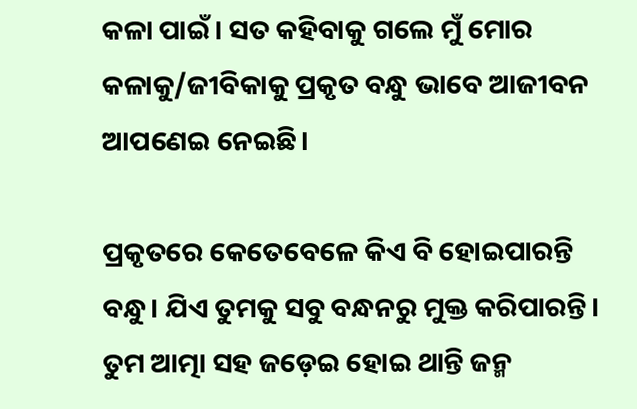କଳା ପାଇଁ। ସତ କହିବାକୁ ଗଲେ ମୁଁ ମୋର କଳାକୁ/ଜୀବିକାକୁ ପ୍ରକୃତ ବନ୍ଧୁ ଭାବେ ଆଜୀବନ ଆପଣେଇ ନେଇଛି।

ପ୍ରକୃତରେ କେତେବେଳେ କିଏ ବି ହୋଇପାରନ୍ତି ବନ୍ଧୁ। ଯିଏ ତୁମକୁ ସବୁ ବନ୍ଧନରୁ ମୁକ୍ତ କରିପାରନ୍ତି। ତୁମ ଆତ୍ମା ସହ ଜଡ଼େଇ ହୋଇ ଥାନ୍ତି ଜନ୍ମ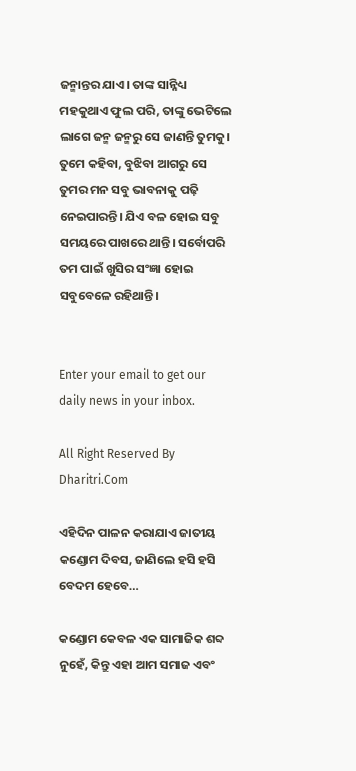ଜନ୍ମାନ୍ତର ଯାଏ। ତାଙ୍କ ସାନ୍ନିଧ୍ୟ ମହକୁଥାଏ ଫୁଲ ପରି, ତାଙ୍କୁ ଭେଟିଲେ ଲାଗେ ଜନ୍ମ ଜନ୍ମରୁ ସେ ଜାଣନ୍ତି ତୁମକୁ। ତୁମେ କହିବା, ବୁଝିବା ଆଗରୁ ସେ ତୁମର ମନ ସବୁ ଭାବନାକୁ ପଢ଼ି ନେଇପାରନ୍ତି। ଯିଏ ବଳ ହୋଇ ସବୁ ସମୟରେ ପାଖରେ ଥାନ୍ତି। ସର୍ବୋପରି ତମ ପାଇଁ ଖୁସିର ସଂଜ୍ଞା ହୋଇ ସବୁବେଳେ ରହିଥାନ୍ତି।


Enter your email to get our daily news in your inbox.

All Right Reserved By Dharitri.Com

ଏହିଦିନ ପାଳନ କରାଯାଏ ଜାତୀୟ କଣ୍ଡୋମ ଦିବସ, ଜାଣିଲେ ହସି ହସି ବେଦମ ହେବେ…

କଣ୍ଡୋମ କେବଳ ଏକ ସାମାଜିକ ଶବ୍ଦ ନୁହେଁ, କିନ୍ତୁ ଏହା ଆମ ସମାଜ ଏବଂ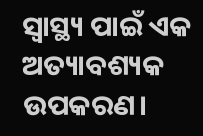ସ୍ବାସ୍ଥ୍ୟ ପାଇଁ ଏକ ଅତ୍ୟାବଶ୍ୟକ ଉପକରଣ।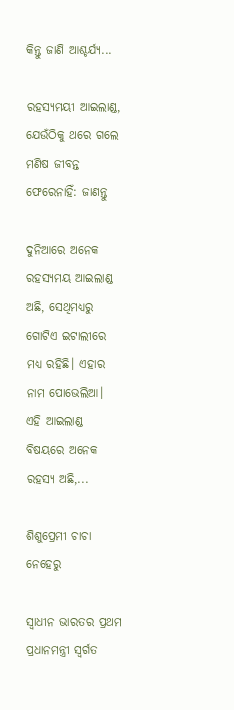କିନ୍ତୁ ଜାଣି ଆଶ୍ଚର୍ଯ୍ୟ...

ରହସ୍ୟମୟୀ ଆଇଲାଣ୍ଡ, ଯେଉଁଠିକୁ ଥରେ ଗଲେ ମଣିଷ ଜୀବନ୍ତ ଫେରେନାହିଁ: ଜାଣନ୍ତୁ

ଦୁନିଆରେ ଅନେକ ରହସ୍ୟମୟ ଆଇଲାଣ୍ଡ ଅଛି, ସେଥିମଧ୍ୟରୁ ଗୋଟିଏ ଇଟାଲୀରେ ମଧ୍ୟ ରହିଛି। ଏହାର ନାମ ପୋଭେଲିଆ। ଏହି ଆଇଲାଣ୍ଡ ବିଷୟରେ ଅନେକ ରହସ୍ୟ ଅଛି,...

ଶିଶୁପ୍ରେମୀ ଚାଚା ନେହେରୁ

ସ୍ବାଧୀନ ଭାରତର ପ୍ରଥମ ପ୍ରଧାନମନ୍ତ୍ରୀ ସ୍ବର୍ଗତ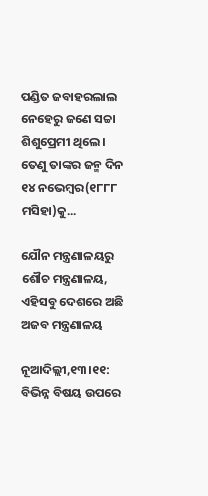ପଣ୍ଡିତ ଜବାହରଲାଲ ନେହେରୁ ଜଣେ ସଚ୍ଚା ଶିଶୁପ୍ରେମୀ ଥିଲେ। ତେଣୁ ତାଙ୍କର ଜନ୍ମ ଦିନ ୧୪ ନଭେମ୍ବର(୧୮୮୮ ମସିହା)କୁ...

ଯୌନ ମନ୍ତ୍ରଣାଳୟରୁ ଶୌଚ ମନ୍ତ୍ରଣାଳୟ, ଏହିସବୁ ଦେଶରେ ଅଛି ଅଜବ ମନ୍ତ୍ରଣାଳୟ

ନୂଆଦିଲ୍ଲୀ,୧୩।୧୧: ବିଭିନ୍ନ ବିଷୟ ଉପରେ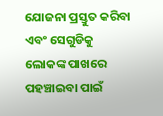ଯୋଜନା ପ୍ରସ୍ତୁତ କରିବା ଏବଂ ସେଗୁଡିକୁ ଲୋକଙ୍କ ପାଖରେ ପହଞ୍ଚାଇବା ପାଇଁ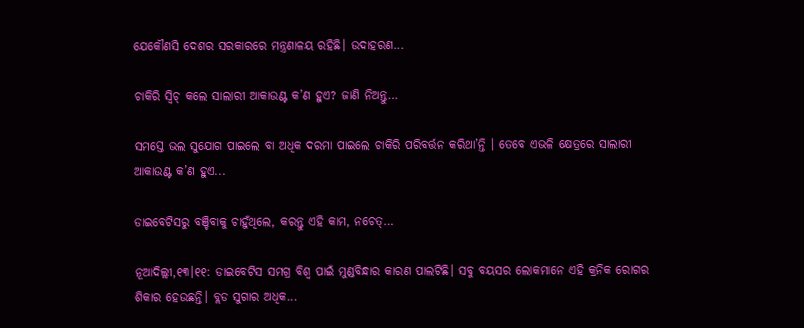ଯେକୌଣସି ଦେଶର ସରକାରରେ ମନ୍ତ୍ରଣାଳୟ ରହିଛି। ଉଦାହରଣ...

ଚାକିରି ସ୍ବିଚ୍‌ କଲେ ସାଲାରୀ ଆକାଉଣ୍ଟ କ’ଣ ହୁଏ? ଜାଣି ନିଅନ୍ତୁ…

ସମସ୍ତେ ଭଲ ସୁଯୋଗ ପାଇଲେ ବା ଅଧିକ ଦରମା ପାଇଲେ ଚାକିରି ପରିବର୍ତ୍ତନ କରିଥା’ନ୍ତି । ତେବେ ଏଭଳି କ୍ଷେତ୍ରରେ ସାଲାରୀ ଆକାଉଣ୍ଟ କ’ଣ ହୁଏ...

ଡାଇବେଟିସରୁ ବଞ୍ଚିବାକୁ ଚାହୁଁଥିଲେ, କରନ୍ତୁ ଏହି କାମ, ନଚେତ୍‌…

ନୂଆଦିଲ୍ଲୀ,୧୩।୧୧: ଡାଇବେଟିସ ସମଗ୍ର ବିଶ୍ୱ ପାଇଁ ମୁଣ୍ଡବିନ୍ଧାର କାରଣ ପାଲଟିଛି। ସବୁ ବୟସର ଲୋକମାନେ ଏହି କ୍ରନିକ ରୋଗର ଶିକାର ହେଉଛନ୍ତି। ବ୍ଲଡ ସୁଗାର ଅଧିକ...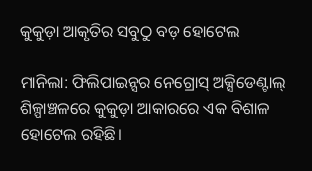କୁକୁଡ଼ା ଆକୃତିର ସବୁଠୁ ବଡ଼ ହୋଟେଲ

ମାନିଲା: ଫିଲିପାଇନ୍ସର ନେଗ୍ରୋସ୍‌ ଅକ୍ସିଡେଣ୍ଟାଲ୍‌ ଶିଳ୍ପାଞ୍ଚଳରେ କୁକୁଡ଼ା ଆକାରରେ ଏକ ବିଶାଳ ହୋଟେଲ ରହିଛି।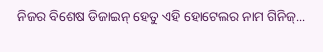ନିଜର ବିଶେଷ ଡିଜାଇନ୍‌ ହେତୁ ଏହି ହୋଟେଲର ନାମ ଗିନିଜ୍‌...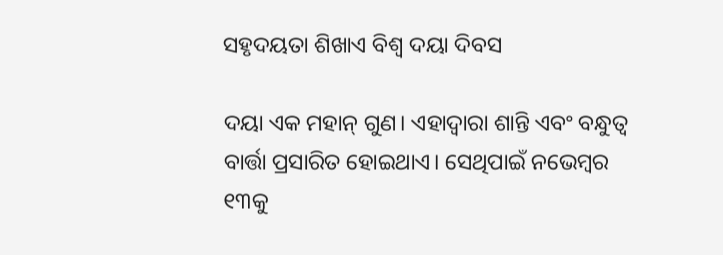ସହୃଦୟତା ଶିଖାଏ ବିଶ୍ୱ ଦୟା ଦିବସ

ଦୟା ଏକ ମହାନ୍‌ ଗୁଣ। ଏହାଦ୍ୱାରା ଶାନ୍ତି ଏବଂ ବନ୍ଧୁତ୍ୱ ବାର୍ତ୍ତା ପ୍ରସାରିତ ହୋଇଥାଏ। ସେଥିପାଇଁ ନଭେମ୍ବର ୧୩କୁ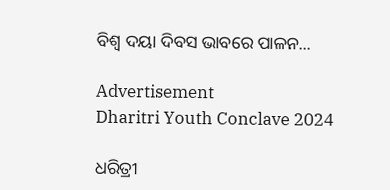ବିଶ୍ୱ ଦୟା ଦିବସ ଭାବରେ ପାଳନ...

Advertisement
Dharitri Youth Conclave 2024

ଧରିତ୍ରୀ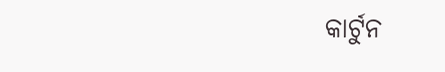କାର୍ଟୁନ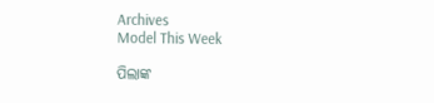Archives
Model This Week

ପିଲାଙ୍କ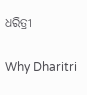ଧରିତ୍ରୀ

Why Dharitri